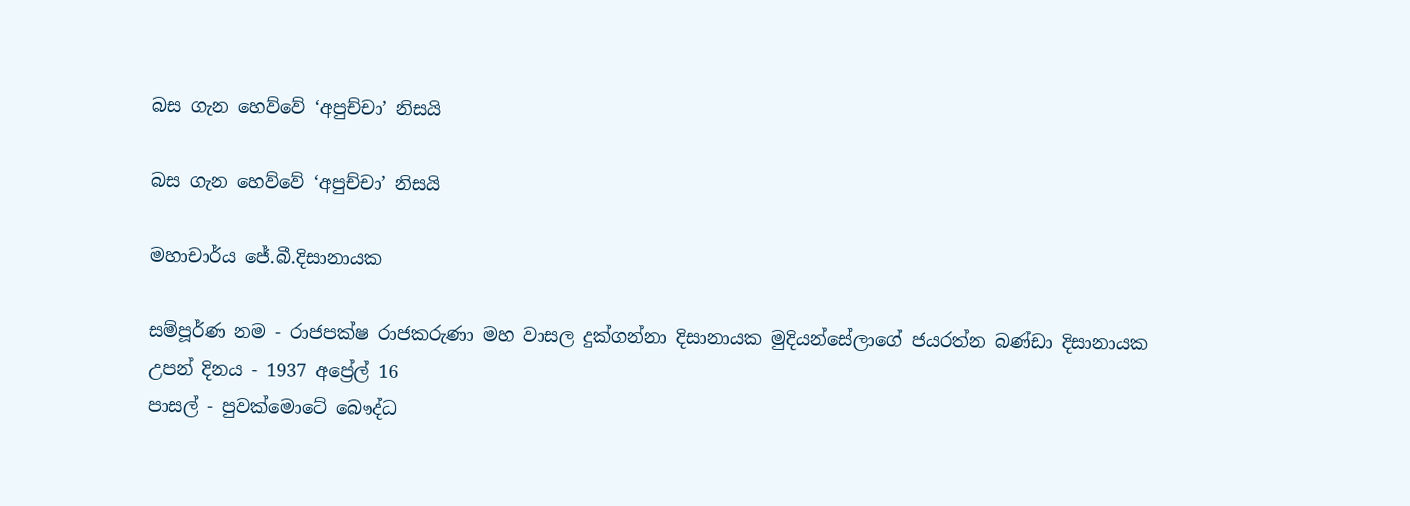බස ගැන හෙව්වේ ‘අපුච්චා’ නිසයි

බස ගැන හෙව්වේ ‘අපුච්චා’ නිසයි

මහාචාර්ය ජේ.බී.දිසානායක

සම්පූර්ණ නම - රාජපක්ෂ රාජකරුණා මහ වාසල දුක්ගන්නා දිසානායක මුදියන්සේලාගේ ජයරත්න බණ්ඩා දිසානායක
උපන් දිනය - 1937 අප්‍රේල් 16
පාසල් - පුවක්මොටේ බෞද්ධ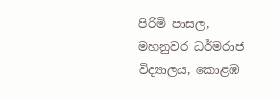පිරිමි පාසල, මහනුවර ධර්මරාජ විද්‍යාලය, කොළඹ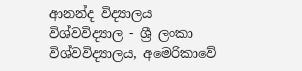ආනන්ද විද්‍යාලය
විශ්වවිද්‍යාල - ශ්‍රී ලංකා විශ්වවිද්‍යාලය, අමෙරිකාවේ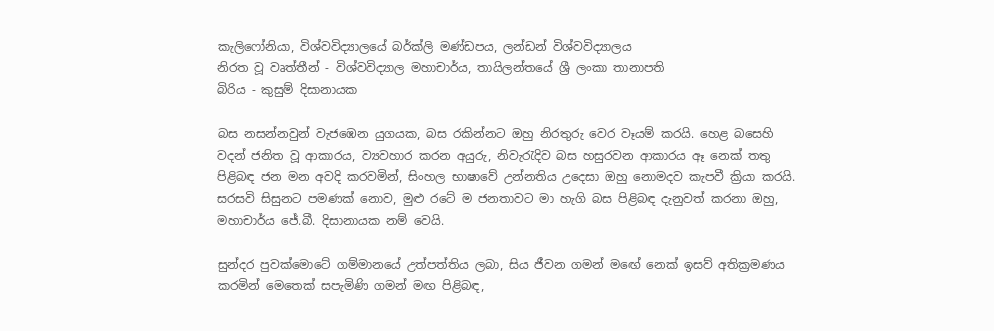කැලිෆෝනියා, විශ්වවිද්‍යාලයේ බර්ක්ලි මණ්ඩපය, ලන්ඩන් විශ්වවිද්‍යාලය
නිරත වූ වෘත්තීන් - විශ්වවිද්‍යාල මහාචාර්ය, තායිලන්තයේ ශ්‍රී ලංකා තානාපති
බිරිය - කුසුම් දිසානායක

බස නසන්නවුන් වැජඹෙන යුගයක, බස රකින්නට ඔහු නිරතුරු වෙර වෑයම් කරයි. හෙළ බසෙහි වදන් ජනිත වූ ආකාරය, ව්‍යවහාර කරන අයුරු, නිවැරැදිව බස හසුරවන ආකාරය ඈ නෙක් තතු පිළිබඳ ජන මන අවදි කරවමින්, සිංහල භාෂාවේ උන්නතිය උදෙසා ඔහු නොමදව කැපවී ක්‍රියා කරයි. සරසවි සිසුනට පමණක් නොව, මුළු රටේ ම ජනතාවට මා හැගි බස පිළිබඳ දැනුවත් කරනා ඔහු, මහාචාර්ය ජේ.බී. දිසානායක නම් වෙයි.

සුන්දර පුවක්මොටේ ගම්මානයේ උත්පත්තිය ලබා, සිය ජීවන ගමන් මඟේ නෙක් ඉසව් අතික්‍රමණය කරමින් මෙතෙක් සපැමිණි ගමන් මඟ පිළිබඳ,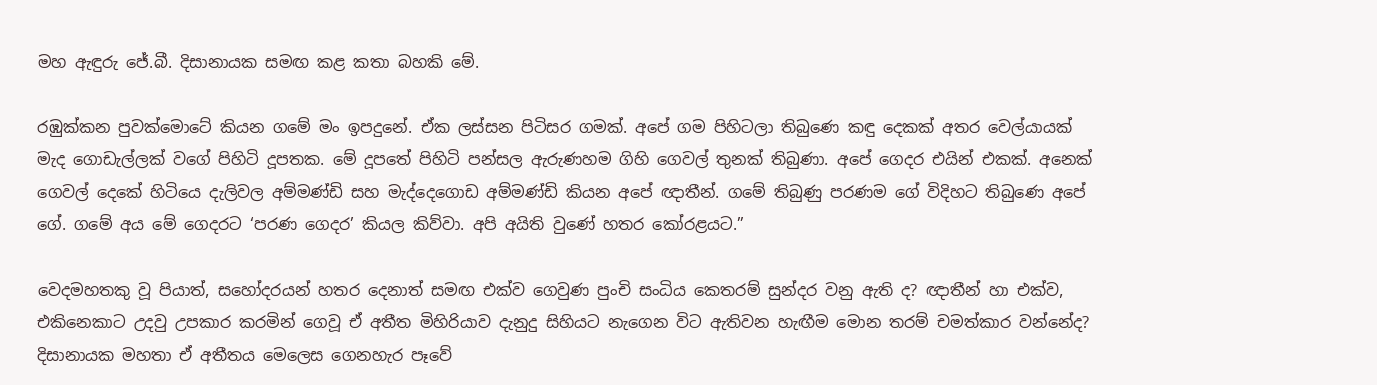මහ ඇඳුරු ජේ.බී. දිසානායක සමඟ කළ කතා බහකි මේ.

රඹුක්කන පුවක්මොටේ කියන ගමේ මං ඉපදුනේ. ඒක ලස්සන පිටිසර ගමක්. අපේ ගම පිහිටලා තිබුණෙ කඳු දෙකක් අතර වෙල්යායක් මැද ගොඩැල්ලක් වගේ පිහිටි දූපතක. මේ දූපතේ පිහිටි පන්සල ඇරුණහම ගිහි ගෙවල් තුනක් තිබුණා. අපේ ගෙදර එයින් එකක්. අනෙක් ගෙවල් දෙකේ හිටියෙ දැලිවල අම්මණ්ඩි සහ මැද්දෙගොඩ අම්මණ්ඩි කියන අපේ ඥාතීන්. ගමේ තිබුණු පරණම ගේ විදිහට තිබුණෙ අපේ ගේ. ගමේ අය මේ ගෙදරට ‘පරණ ගෙදර’ කියල කිව්වා. අපි අයිති වුණේ හතර කෝරළයට.”

වෙදමහතකු වූ පියාත්, සහෝදරයන් හතර දෙනාත් සමඟ එක්ව ගෙවුණ පුංචි සංධිය කෙතරම් සුන්දර වනු ඇති ද? ඥාතීන් හා එක්ව, එකිනෙකාට උදවු උපකාර කරමින් ගෙවූ ඒ අතීත මිහිරියාව දැනුදු සිහියට නැගෙන විට ඇතිවන හැඟීම මොන තරම් චමත්කාර වන්නේද? දිසානායක මහතා ඒ අතීතය මෙලෙස ගෙනහැර පෑවේ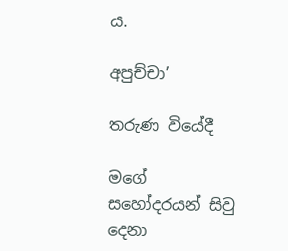ය.

අපුච්චා’

තරුණ වියේදී

මගේ සහෝදරයන් සිවු දෙනා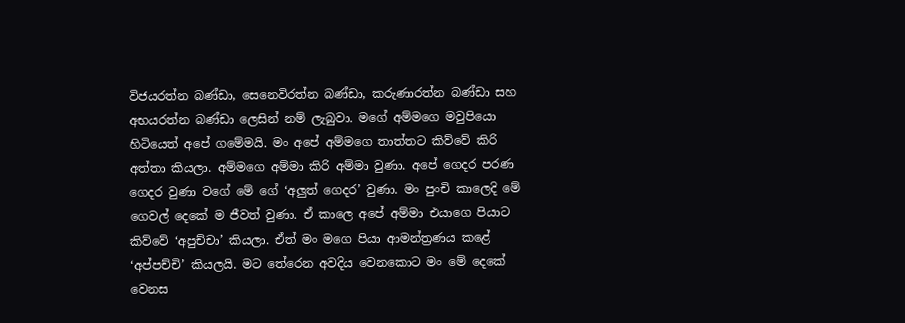විජයරත්න බණ්ඩා, සෙනෙවිරත්න බණ්ඩා, කරුණාරත්න බණ්ඩා සහ අභයරත්න බණ්ඩා ලෙසින් නම් ලැබුවා. මගේ අම්මගෙ මවුපියො හිටියෙත් අපේ ගමේමයි. මං අපේ අම්මගෙ තාත්තට කිව්වේ කිරි අත්තා කියලා. අම්මගෙ අම්මා කිරි අම්මා වුණා. අපේ ගෙදර පරණ ගෙදර වුණා වගේ මේ ගේ ‘අලුත් ගෙදර’ වුණා. මං පුංචි කාලෙදි මේ ගෙවල් දෙකේ ම ජීවත් වුණා. ඒ කාලෙ අපේ අම්මා එයාගෙ පියාට කිව්වේ ‘අපුච්චා’ කියලා. ඒත් මං මගෙ පියා ආමන්ත්‍රණය කළේ ‘අප්පච්චි’ කියලයි. මට තේරෙන අවදිය වෙනකොට මං මේ දෙකේ වෙනස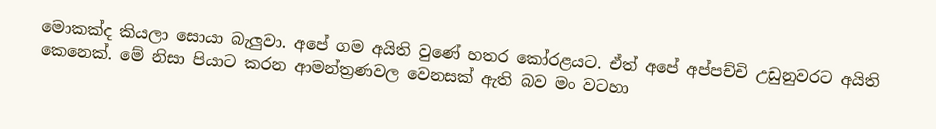මොකක්ද කියලා සොයා බැලුවා. අපේ ගම අයිති වුණේ හතර කෝරළයට. ඒත් අපේ අප්පච්චි උඩුනුවරට අයිති කෙනෙක්. මේ නිසා පියාට කරන ආමන්ත්‍රණවල වෙනසක් ඇති බව මං වටහා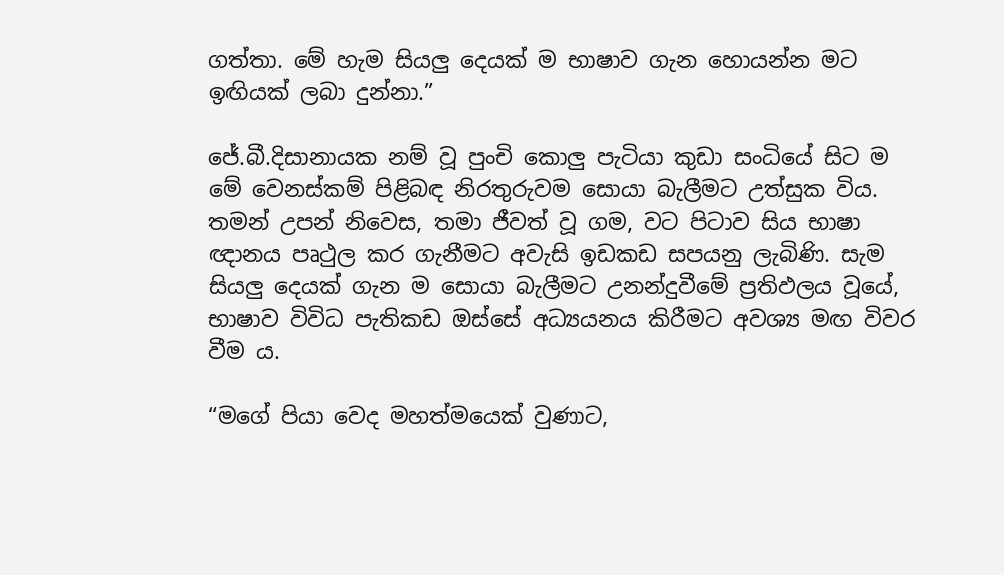ගත්තා. මේ හැම සියලු දෙයක් ම භාෂාව ගැන හොයන්න මට ඉඟියක් ලබා දුන්නා.”

ජේ.බී.දිසානායක නම් වූ පුංචි කොලු පැටියා කුඩා සංධියේ සිට ම මේ වෙනස්කම් පිළිබඳ නිරතුරුවම සොයා බැලීමට උත්සුක විය. තමන් උපන් නිවෙස, තමා ජීවත් වූ ගම, වට පිටාව සිය භාෂා ඥානය පෘථුල කර ගැනීමට අවැසි ඉඩකඩ සපයනු ලැබිණි. සැම සියලු දෙයක් ගැන ම සොයා බැලීමට උනන්දුවීමේ ප්‍රතිඵලය වූයේ, භාෂාව විවිධ පැතිකඩ ඔස්සේ අධ්‍යයනය කිරීමට අවශ්‍ය මඟ විවර වීම ය.

“මගේ පියා වෙද මහත්මයෙක් වුණාට,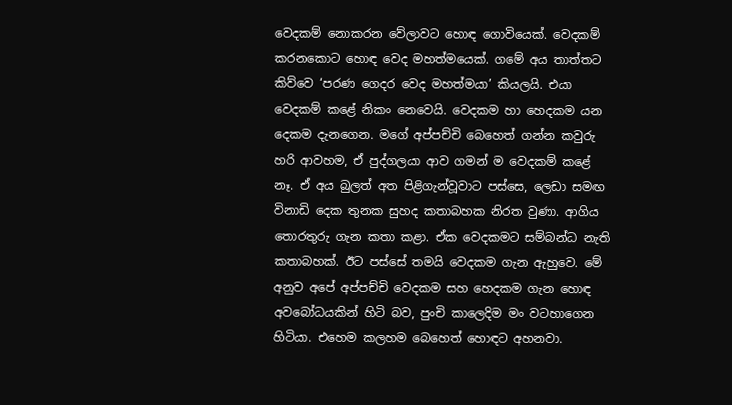වෙදකම් නොකරන වේලාවට හොඳ ගොවියෙක්. වෙදකම් කරනකොට හොඳ වෙද මහත්මයෙක්. ගමේ අය තාත්තට කිව්වෙ ‘පරණ ගෙදර වෙද මහත්මයා’ කියලයි. එයා වෙදකම් කළේ නිකං නෙවෙයි. වෙදකම හා හෙදකම යන දෙකම දැනගෙන. මගේ අප්පච්චි බෙහෙත් ගන්න කවුරු හරි ආවහම, ඒ පුද්ගලයා ආව ගමන් ම වෙදකම් කළේ නෑ. ඒ අය බුලත් අත පිළිගැන්වූවාට පස්සෙ, ලෙඩා සමඟ විනාඩි දෙක තුනක සුහද කතාබහක නිරත වුණා. ආගිය තොරතුරු ගැන කතා කළා. ඒක වෙදකමට සම්බන්ධ නැති කතාබහක්. ඊට පස්සේ තමයි වෙදකම ගැන ඇහුවෙ. මේ අනුව අපේ අප්පච්චි වෙදකම සහ හෙදකම ගැන හොඳ අවබෝධයකින් හිටි බව, පුංචි කාලෙදිම මං වටහාගෙන හිටියා. එහෙම කලහම බෙහෙත් හොඳට අහනවා.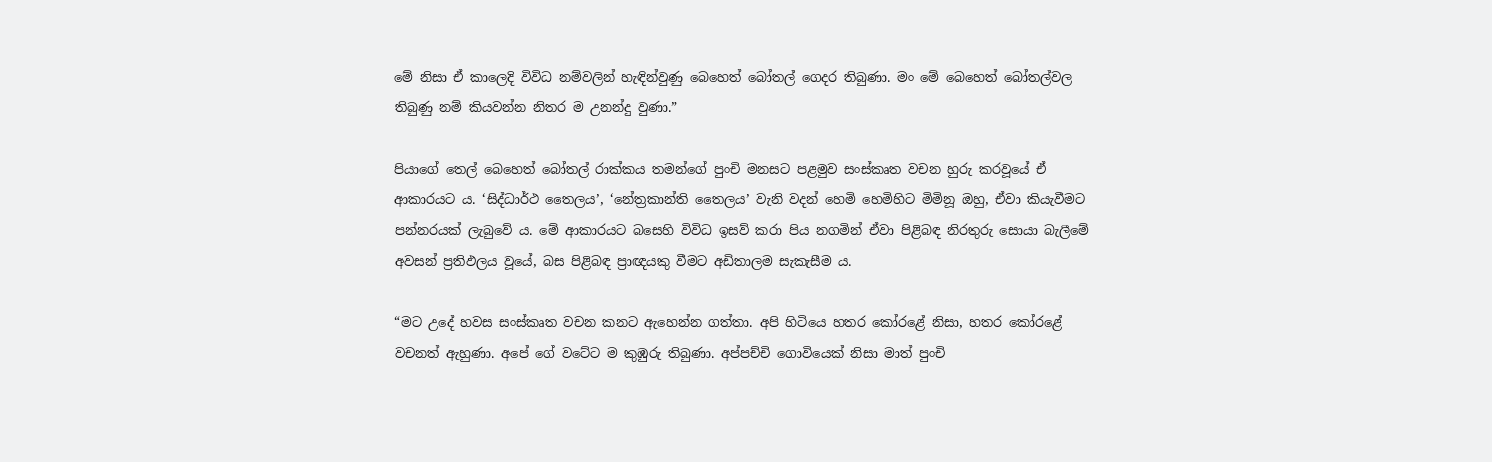මේ නිසා ඒ කාලෙදි විවිධ නම්වලින් හැඳින්වුණු බෙහෙත් බෝතල් ගෙදර තිබුණා. මං මේ බෙහෙත් බෝතල්වල තිබුණු නම් කියවන්න නිතර ම උනන්දු වුණා.”

පියාගේ තෙල් බෙහෙත් බෝතල් රාක්කය තමන්ගේ පුංචි මනසට පළමුව සංස්කෘත වචන හුරු කරවූයේ ඒ ආකාරයට ය. ‘සිද්ධාර්ථ තෛලය’, ‘නේත්‍රකාන්ති තෛලය’ වැනි වදන් හෙමි හෙමිහිට මිමිනූ ඔහු, ඒවා කියැවීමට පන්නරයක් ලැබුවේ ය. මේ ආකාරයට බසෙහි විවිධ ඉසව් කරා පිය නගමින් ඒවා පිළිබඳ නිරතුරු සොයා බැලීමේ අවසන් ප්‍රතිඵලය වූයේ, බස පිළිබඳ ප්‍රාඥයකු වීමට අඩිතාලම සැකැසීම ය.

“මට උදේ හවස සංස්කෘත වචන කනට ඇහෙන්න ගත්තා. අපි හිටියෙ හතර කෝරළේ නිසා, හතර කෝරළේ වචනත් ඇහුණා. අපේ ගේ වටේට ම කුඹුරු තිබුණා. අප්පච්චි ගොවියෙක් නිසා මාත් පුංචි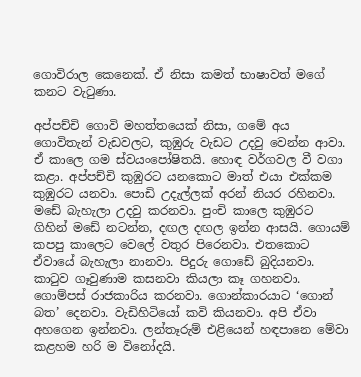ගොවිරාල කෙනෙක්. ඒ නිසා කමත් භාෂාවත් මගේ කනට වැටුණා.

අප්පච්චි ගොවි මහත්තයෙක් නිසා, ගමේ අය ගොවිතැන් වැඩවලට, කුඹුරු වැඩට උදවු වෙන්න ආවා. ඒ කාලෙ ගම ස්වයංපෝෂිතයි. හොඳ වර්ගවල වී වගා කළා. අප්පච්චි කුඹුරට යනකොට මාත් එයා එක්කම කුඹුරට යනවා. පොඩි උදැල්ලක් අරන් නියර රහිනවා. මඩේ බැහැලා උදවු කරනවා. පුංචි කාලෙ කුඹුරට ගිහින් මඩේ නටන්න, දඟල දඟල ඉන්න ආසයි. ගොයම් කපපු කාලෙට වෙලේ වතුර පිරෙනවා. එතකොට ඒවායේ බැහැලා නානවා. පිදුරු ගොඩේ බුදියනවා. කාටුව ගෑවුණාම කසනවා කියලා කෑ ගහනවා. ගොම්පස් රාජකාරිය කරනවා. ගොන්කාරයාට ‘ගොන් බත’ දෙනවා. වැඩිහිටියෝ කවි කියනවා. අපි ඒවා අහගෙන ඉන්නවා. ලන්තෑරුම් එළියෙන් හඳපානෙ මේවා කළහම හරි ම විනෝදයි.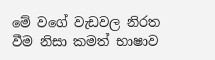මේ වගේ වැඩවල නිරත වීම නිසා කමත් භාෂාව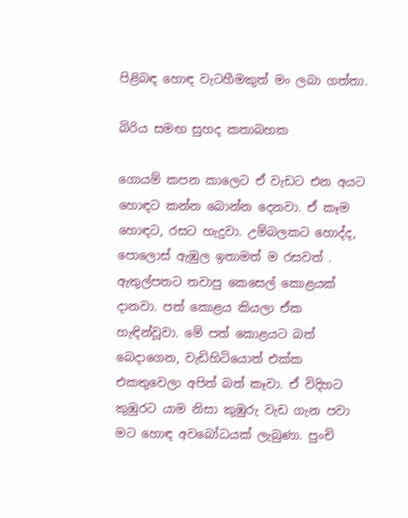පිළිබඳ හොඳ වැටහීමකුත් මං ලබා ගත්තා.

බිරිය සමඟ සුහද කතාබහක

ගොයම් කපන කාලෙට ඒ වැඩට එන අයට හොඳට කන්න බොන්න දෙනවා. ඒ කෑම හොඳට, රසට හැදුවා. උම්බලකට හොද්ද, පොලොස් ඇඹුල ඉතාමත් ම රසවත් . ඇතුල්පතට තවාපු කෙසෙල් කොළයක් දානවා. පත් කොළය කියලා ඒක හැඳින්වූවා. මේ පත් කොළයට බත් බෙදාගෙන, වැඩිහිටියොත් එක්ක එකතුවෙලා අපිත් බත් කෑවා. ඒ විදිහට කුඹුරට යාම නිසා කුඹුරු වැඩ ගැන පවා මට හොඳ අවබෝධයක් ලැබුණා. පුංචි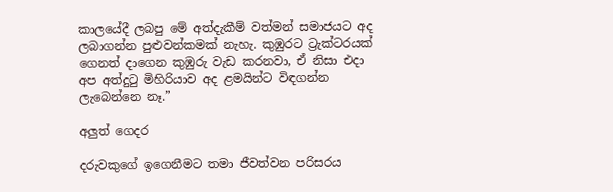කාලයේදී ලබපු මේ අත්දැකීම් වත්මන් සමාජයට අද ලබාගන්න පුළුවන්කමක් නැහැ. කුඹුරට ට්‍රැක්ටරයක් ගෙනත් දාගෙන කුඹුරු වැඩ කරනවා, ඒ නිසා එදා අප අත්දුටු මිහිරියාව අද ළමයින්ට විඳගන්න ලැබෙන්නෙ නෑ.”

අලුත් ගෙදර

දරුවකුගේ ඉගෙනීමට තමා ජීවත්වන පරිසරය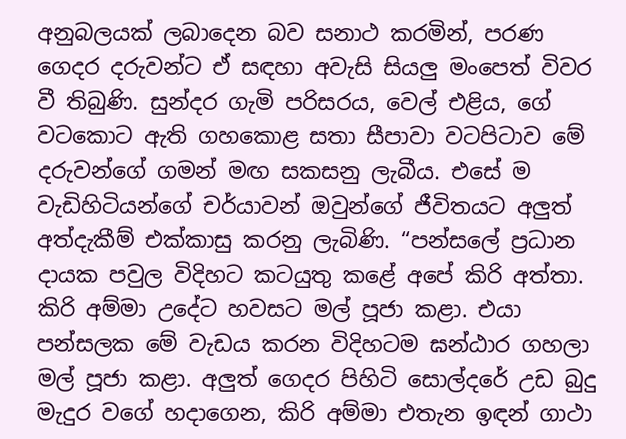අනුබලයක් ලබාදෙන බව සනාථ කරමින්, පරණ ගෙදර දරුවන්ට ඒ සඳහා අවැසි සියලු මංපෙත් විවර වී තිබුණි. සුන්දර ගැමි පරිසරය, වෙල් එළිය, ගේ වටකොට ඇති ගහකොළ සතා සීපාවා වටපිටාව මේ දරුවන්ගේ ගමන් මඟ සකසනු ලැබීය. එසේ ම වැඩිහිටියන්ගේ චර්යාවන් ඔවුන්ගේ ජීවිතයට අලුත් අත්දැකීම් එක්කාසු කරනු ලැබිණි. “පන්සලේ ප්‍රධාන දායක පවුල විදිහට කටයුතු කළේ අපේ කිරි අත්තා. කිරි අම්මා උදේට හවසට මල් පූජා කළා. එයා පන්සලක මේ වැඩය කරන විදිහටම ඝන්ඨාර ගහලා මල් පූජා කළා. අලුත් ගෙදර පිහිටි සොල්දරේ උඩ බුදු මැදුර වගේ හදාගෙන, කිරි අම්මා එතැන ඉඳන් ගාථා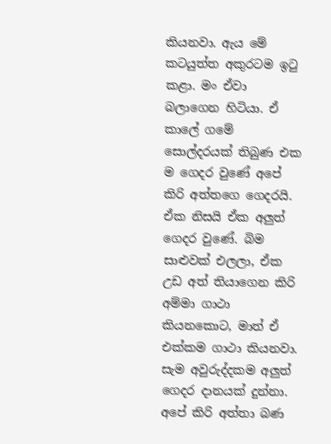කියනවා. ඇය මේ කටයුත්ත අකුරටම ඉටු කළා. මං ඒවා බලාගෙන හිටියා. ඒ කාලේ ගමේ සොල්දරයක් තිබුණ එක ම ගෙදර වුණේ අපේ කිරි අත්තගෙ ගෙදරයි. ඒක නිසයි ඒක අලුත් ගෙදර වුණේ. බිම සාළුවක් එලලා, ඒක උඩ අත් තියාගෙන කිරි අම්මා ගාථා කියනකොට, මාත් ඒ එක්කම ගාථා කියනවා. සැම අවුරුද්දකම අලුත් ගෙදර දානයක් දුන්නා. අපේ කිරි අත්තා බණ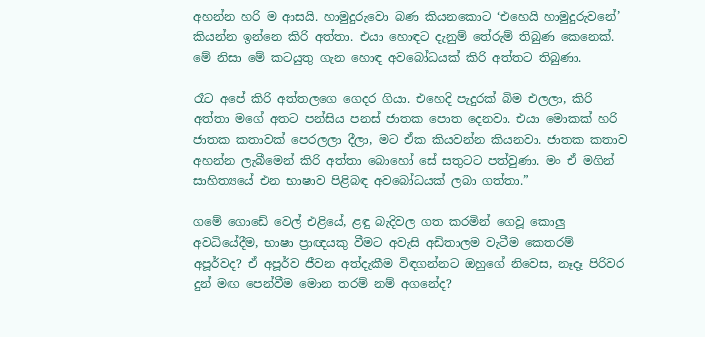අහන්න හරි ම ආසයි. හාමුදුරුවො බණ කියනකොට ‘එහෙයි හාමුදුරුවනේ’ කියන්න ඉන්නෙ කිරි අත්තා. එයා හොඳට දැනුම් තේරුම් තිබුණ කෙනෙක්. මේ නිසා මේ කටයුතු ගැන හොඳ අවබෝධයක් කිරි අත්තට තිබුණා.

රෑට අපේ කිරි අත්තලගෙ ගෙදර ගියා. එහෙදි පැදුරක් බිම එලලා, කිරි අත්තා මගේ අතට පන්සිය පනස් ජාතක පොත දෙනවා. එයා මොකක් හරි ජාතක කතාවක් පෙරලලා දීලා, මට ඒක කියවන්න කියනවා. ජාතක කතාව අහන්න ලැබීමෙන් කිරි අත්තා බොහෝ සේ සතුටට පත්වුණා. මං ඒ මගින් සාහිත්‍යයේ එන භාෂාව පිළිබඳ අවබෝධයක් ලබා ගත්තා.”

ගමේ ගොඩේ වෙල් එළියේ, ළඳු බැදිවල ගත කරමින් ගෙවූ කොලු අවධියේදීම, භාෂා ප්‍රාඥයකු වීමට අවැසි අඩිතාලම වැටීම කෙතරම් අපූර්වද? ඒ අපූර්ව ජීවන අත්දැකීම විඳගන්නට ඔහුගේ නිවෙස, නෑදෑ පිරිවර දුන් මඟ පෙන්වීම මොන තරම් නම් අගනේද?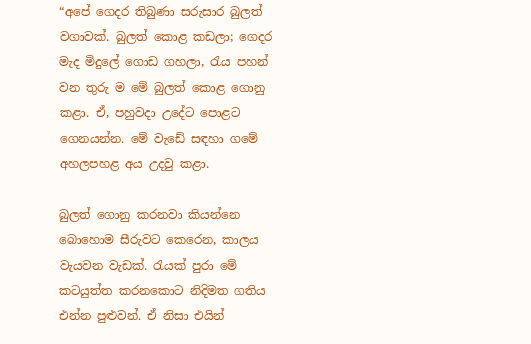“අපේ ගෙදර තිබුණා සරුසාර බුලත් වගාවක්. බුලත් කොළ කඩලා; ගෙදර මැද මිදුලේ ගොඩ ගහලා, රැය පහන් වන තුරු ම මේ බුලත් කොළ ගොනු කළා. ඒ, පහුවදා උදේට පොළට ගෙනයන්න. මේ වැඩේ සඳහා ගමේ අහලපහළ අය උදවු කළා.

බුලත් ගොනු කරනවා කියන්නෙ බොහොම සීරුවට කෙරෙන, කාලය වැයවන වැඩක්. රැයක් පුරා මේ කටයුත්ත කරනකොට නිදිමත ගතිය එන්න පුළුවන්. ඒ නිසා එයින්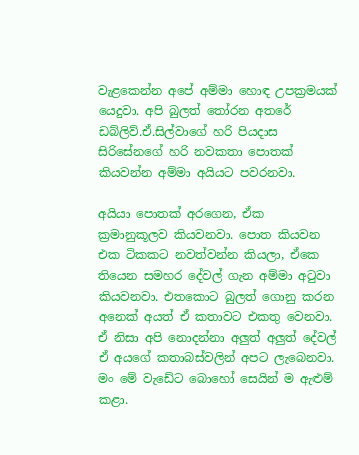වැළකෙන්න අපේ අම්මා හොඳ උපක්‍රමයක් යෙදුවා. අපි බුලත් තෝරන අතරේ ඩබ්ලිව්.ඒ.සිල්වාගේ හරි පියදාස සිරිසේනගේ හරි නවකතා පොතක් කියවන්න අම්මා අයියට පවරනවා.

අයියා පොතක් අරගෙන, ඒක ක්‍රමානුකූලව කියවනවා. පොත කියවන එක ටිකකට නවත්වන්න කියලා, ඒකෙ තියෙන සමහර දේවල් ගැන අම්මා අටුවා කියවනවා. එතකොට බුලත් ගොනු කරන අනෙක් අයත් ඒ කතාවට එකතු වෙනවා. ඒ නිසා අපි නොදන්නා අලුත් අලුත් දේවල් ඒ අයගේ කතාබස්වලින් අපට ලැබෙනවා. මං මේ වැඩේට බොහෝ සෙයින් ම ඇළුම් කළා.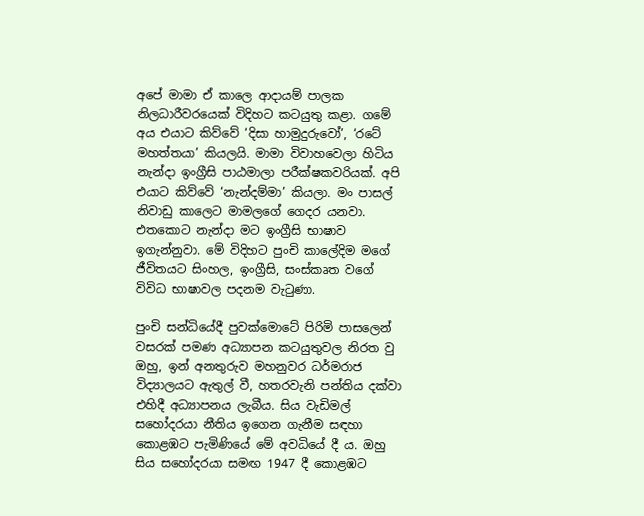අපේ මාමා ඒ කාලෙ ආදායම් පාලක නිලධාරීවරයෙක් විදිහට කටයුතු කළා. ගමේ අය එයාට කිව්වේ ‘දිසා හාමුදුරුවෝ’, ‘රටේ මහත්තයා’ කියලයි. මාමා විවාහවෙලා හිටිය නැන්දා ඉංග්‍රීසි පාඨමාලා පරීක්ෂකවරියක්. අපි එයාට කිව්වේ ‘නැන්දම්මා’ කියලා. මං පාසල් නිවාඩු කාලෙට මාමලගේ ගෙදර යනවා. එතකොට නැන්දා මට ඉංග්‍රීසි භාෂාව ඉගැන්නුවා. මේ විදිහට පුංචි කාලේදිම මගේ ජීවිතයට සිංහල, ඉංග්‍රීසි, සංස්කෘත වගේ විවිධ භාෂාවල පදනම වැටුණා.

පුංචි සන්ධියේදී පුවක්මොටේ පිරිමි පාසලෙන් වසරක් පමණ අධ්‍යාපන කටයුතුවල නිරත වු ඔහු, ඉන් අනතුරුව මහනුවර ධර්මරාජ විද්‍යාලයට ඇතුල් වී, හතරවැනි පන්තිය දක්වා එහිදී අධ්‍යාපනය ලැබීය. සිය වැඩිමල් සහෝදරයා නීතිය ඉගෙන ගැනීම සඳහා කොළඹට පැමිණියේ මේ අවධියේ දී ය. ඔහු සිය සහෝදරයා සමඟ 1947 දී කොළඹට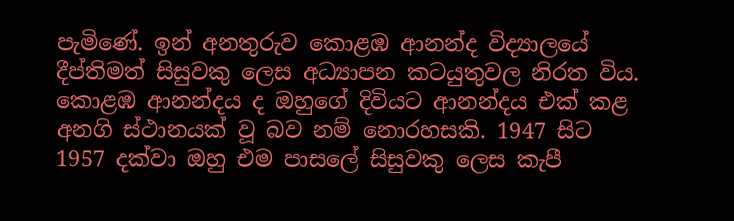පැමිණේ. ඉන් අනතුරුව කොළඹ ආනන්ද විද්‍යාලයේ දීප්තිමත් සිසුවකු ලෙස අධ්‍යාපන කටයුතුවල නිරත විය. කොළඹ ආනන්දය ද ඔහුගේ දිවියට ආනන්දය එක් කළ අනගි ස්ථානයක් වූ බව නම් නොරහසකි. 1947 සිට 1957 දක්වා ඔහු එම පාසලේ සිසුවකු ලෙස කැපී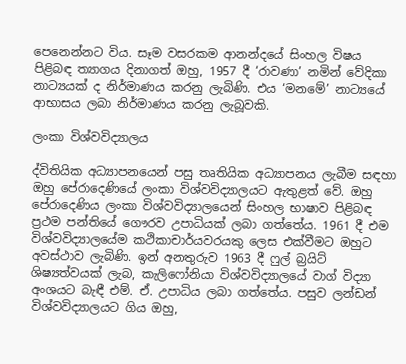පෙනෙන්නට විය. සෑම වසරකම ආනන්දයේ සිංහල විෂය පිළිබඳ ත්‍යාගය දිනාගත් ඔහු, 1957 දී ‘රාවණා’ නමින් වේදිකා නාට්‍යයක් ද නිර්මාණය කරනු ලැබිණි. එය ‘මනමේ’ නාට්‍යයේ ආභාසය ලබා නිර්මාණය කරනු ලැබූවකි.

ලංකා විශ්වවිද්‍යාලය

ද්විතියික අධ්‍යාපනයෙන් පසු තෘතියික අධ්‍යාපනය ලැබීම සඳහා ඔහු පේරාදෙණියේ ලංකා විශ්වවිද්‍යාලයට ඇතුළත් වේ. ඔහු පේරාදෙණිය ලංකා විශ්වවිද්‍යාලයෙන් සිංහල භාෂාව පිළිබඳ ප්‍රථම පන්තියේ ගෞරව උපාධියක් ලබා ගත්තේය. 1961 දී එම විශ්වවිද්‍යාලයේම කථිකාචාර්යවරයකු ලෙස එක්වීමට ඔහුට අවස්ථාව ලැබිණි. ඉන් අනතුරුව 1963 දී ෆුල් බ්‍රයිට් ශිෂ්‍යත්වයක් ලැබ, කැලිෆෝනියා විශ්වවිද්‍යාලයේ වාග් විද්‍යා අංශයට බැඳී එම්. ඒ. උපාධිය ලබා ගත්තේය. පසුව ලන්ඩන් විශ්වවිද්‍යාලයට ගිය ඔහු,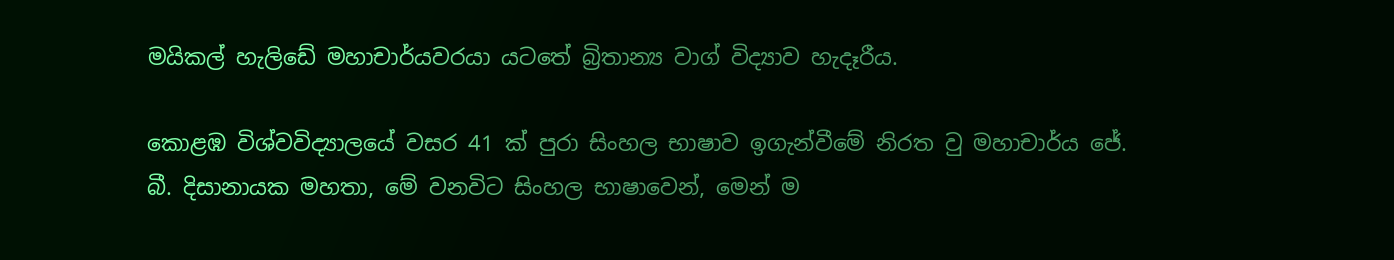මයිකල් හැලිඩේ මහාචාර්යවරයා යටතේ බ්‍රිතාන්‍ය වාග් විද්‍යාව හැදෑරීය.

කොළඹ විශ්වවිද්‍යාලයේ වසර 41 ක් පුරා සිංහල භාෂාව ඉගැන්වීමේ නිරත වු මහාචාර්ය ජේ. බී. දිසානායක මහතා, මේ වනවිට සිංහල භාෂාවෙන්, මෙන් ම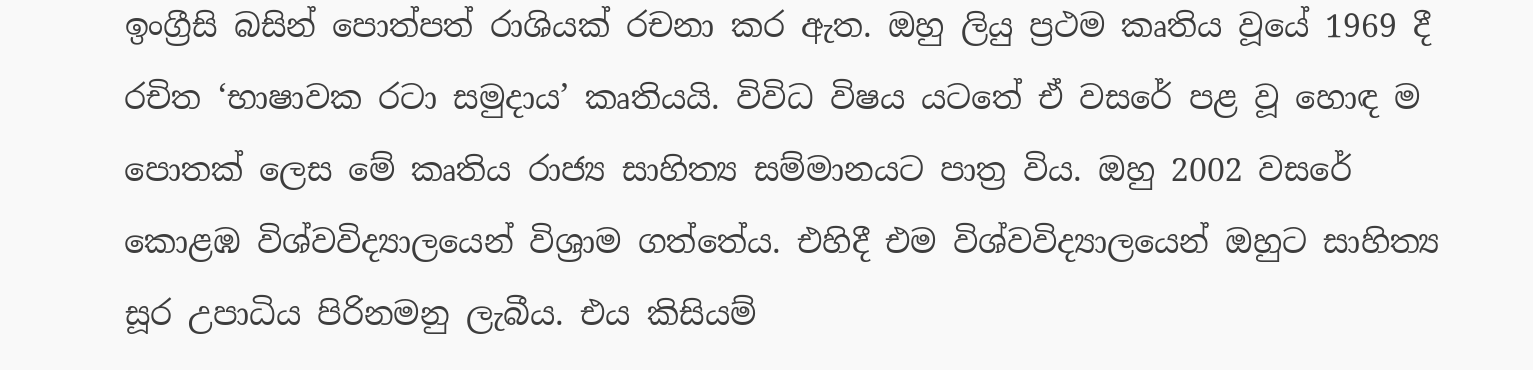ඉංග්‍රීසි බසින් පොත්පත් රාශියක් රචනා කර ඇත. ඔහු ලියු ප්‍රථම කෘතිය වූයේ 1969 දී රචිත ‘භාෂාවක රටා සමුදාය’ කෘතියයි. විවිධ විෂය යටතේ ඒ වසරේ පළ වූ හොඳ ම පොතක් ලෙස මේ කෘතිය රාජ්‍ය සාහිත්‍ය සම්මානයට පාත්‍ර විය. ඔහු 2002 වසරේ කොළඹ විශ්වවිද්‍යාලයෙන් විශ්‍රාම ගත්තේය. එහිදී එම විශ්වවිද්‍යාලයෙන් ඔහුට සාහිත්‍ය සූර උපාධිය පිරිනමනු ලැබීය. එය කිසියම්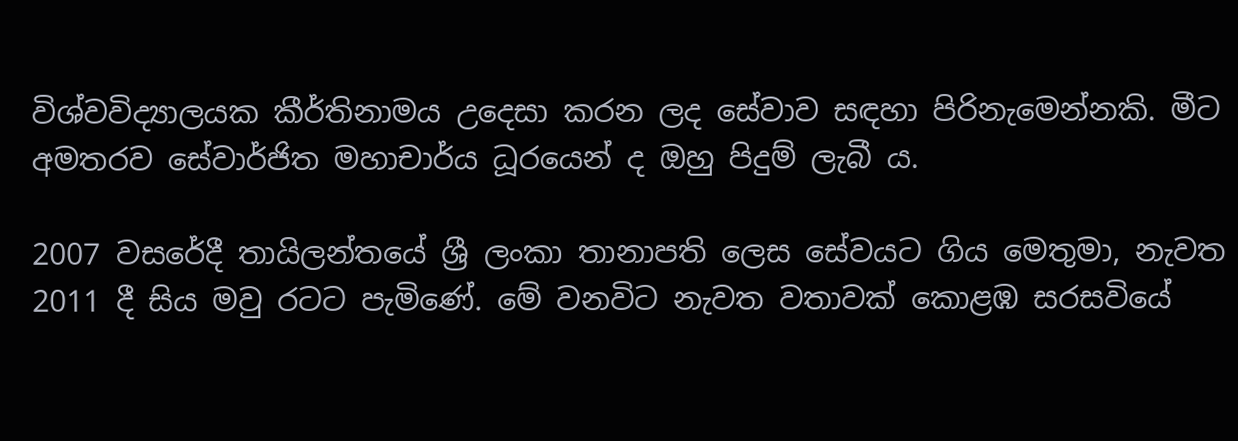විශ්වවිද්‍යාලයක කීර්තිනාමය උදෙසා කරන ලද සේවාව සඳහා පිරිනැමෙන්නකි. මීට අමතරව සේවාර්ජිත මහාචාර්ය ධූරයෙන් ද ඔහු පිදුම් ලැබී ය.

2007 වසරේදී තායිලන්තයේ ශ්‍රී ලංකා තානාපති ලෙස සේවයට ගිය මෙතුමා, නැවත 2011 දී සිය මවු රටට පැමිණේ. මේ වනවිට නැවත වතාවක් කොළඹ සරසවියේ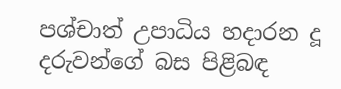පශ්චාත් උපාධිය හදාරන දූ දරුවන්ගේ බස පිළිබඳ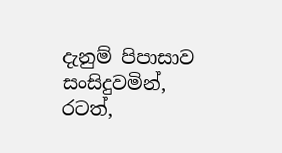දැනුම් පිපාසාව සංසිදුවමින්, රටත්,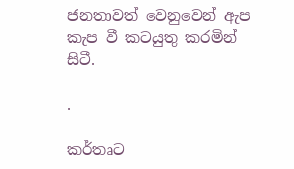ජනතාවත් වෙනුවෙන් ඇප කැප වී කටයුතු කරමින් සිටී.

.

කර්තෘට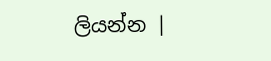ලියන්න |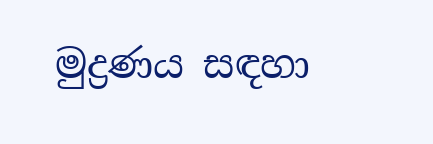මුද්‍රණය සඳහා